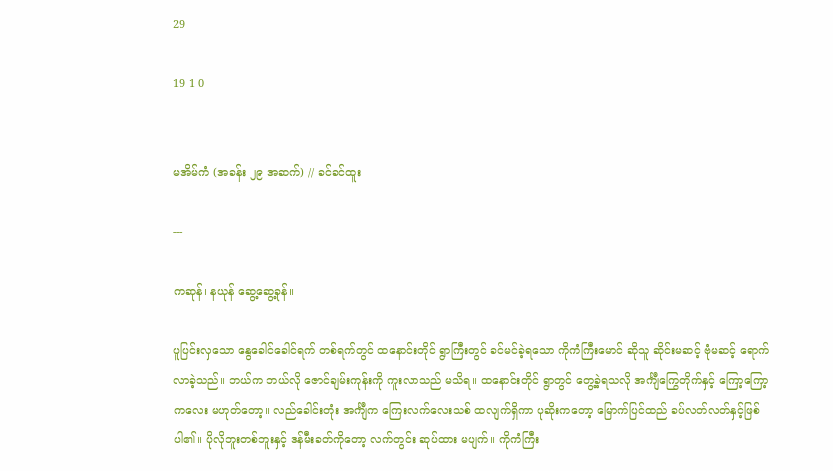29

19 1 0


မအိမ်ကံ (အခန်း ၂၉ အဆက်) // ခင်ခင်ထူး

---

ကဆုန်၊ နယုန် ဆွေ့ဆွေ့ခုန်။

ပူပြင်းလှသော နွေခေါင်ခေါင်ရက် တစ်ရက်တွင် ထနောင်းတိုင် ရွာကြီးတွင် ခင်မင်ခဲ့ရသော ကိုကံကြီးမောင် ဆိုသူ ဆိုင်းမဆင့် ဗုံမဆင့် ရောက်လာခဲ့သည်။ ဘယ်က ဘယ်လို ဇောင်ချမ်းကုန်းကို ကူးလာသည် မသိရ။ ထနောင်းတိုင် ရွာတွင် တွေ့ခဲ့ရသလို အင်္ကျီကြွေတိုက်နှင့် ကြော့ကြော့ကလေး မဟုတ်တော့။ လည်ခေါင်းတုံး အင်္ကျီက ကြေးလက်လေးသစ် ထလျက်ရှိကာ ပုဆိုးကတော့ မြောက်ပြင်ထည် ခပ်လတ်လတ်နှင့်ဖြစ်ပါ၏။ ပိုလိုဘူးတစ်ဘူးနှင့် ဒန်မီးခတ်ကိုတော့ လက်တွင်း ဆုပ်ထား မပျက်။ ကိုကံကြီး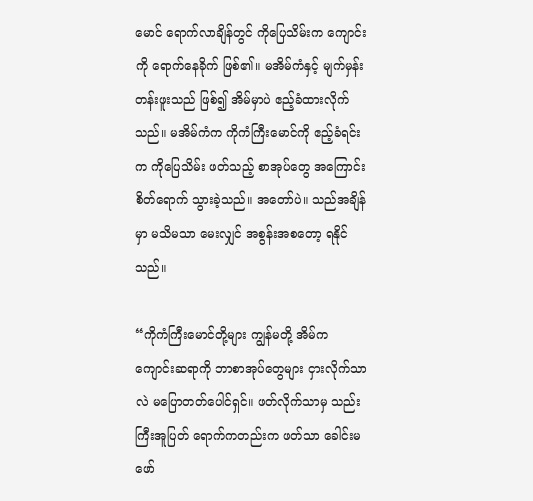မောင် ရောက်လာချိန်တွင် ကိုပြေသိမ်းက ကျောင်းကို ရောက်နေခိုက် ဖြစ်၏။ မအိမ်ကံနှင့် မျက်မှန်း တန်းဖူးသည် ဖြစ်၍ အိမ်မှာပဲ ဧည့်ခံထားလိုက်သည်။ မအိမ်ကံက ကိုကံကြီးမောင်ကို ဧည့်ခံရင်းက ကိုပြေသိမ်း ဖတ်သည့် စာအုပ်တွေ အကြောင်း စိတ်ရောက် သွားခဲ့သည်။ အတော်ပဲ။ သည်အချိန်မှာ မသိမသာ မေးလျှင် အစွန်းအစတော့ ရနိုင်သည်။

“ကိုကံကြီးမောင်တို့များ ကျွန်မတို့ အိမ်က ကျောင်းဆရာကို ဘာစာအုပ်တွေများ ငှားလိုက်သာလဲ မပြောတတ်ပေါင်ရှင်။ ဖတ်လိုက်သာမှ သည်းကြီးအူပြတ် ရောက်ကတည်းက ဖတ်သာ ခေါင်းမဖော်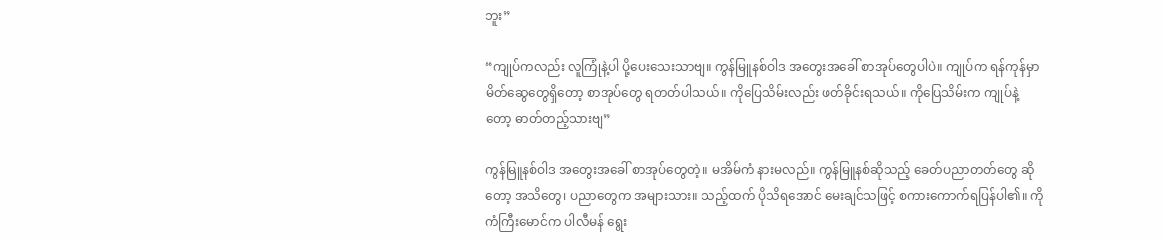ဘူး”

“ကျုပ်ကလည်း လူကြုံနဲ့ပါ ပို့ပေးသေးသာဗျ။ ကွန်မြူနစ်ဝါဒ အတွေးအခေါ် စာအုပ်တွေပါပဲ။ ကျုပ်က ရန်ကုန်မှာ မိတ်ဆွေတွေရှိတော့ စာအုပ်တွေ ရတတ်ပါသယ်။ ကိုပြေသိမ်းလည်း ဖတ်ခိုင်းရသယ်။ ကိုပြေသိမ်းက ကျုပ်နဲ့တော့ ဓာတ်တည့်သားဗျ”

ကွန်မြူနစ်ဝါဒ အတွေးအခေါ် စာအုပ်တွေတဲ့။ မအိမ်ကံ နားမလည်။ ကွန်မြူနစ်ဆိုသည့် ခေတ်ပညာတတ်တွေ ဆိုတော့ အသိတွေ၊ ပညာတွေက အများသား။ သည့်ထက် ပိုသိရအောင် မေးချင်သဖြင့် စကားကောက်ရပြန်ပါ၏။ ကိုကံကြီးမောင်က ပါလီမန် ရွေး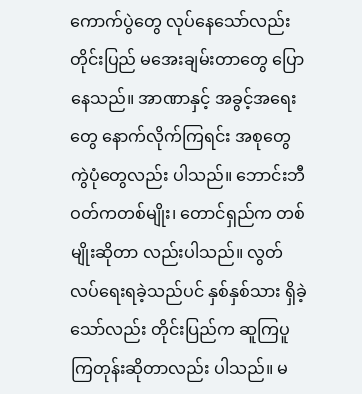ကောက်ပွဲတွေ လုပ်နေသော်လည်း တိုင်းပြည် မအေးချမ်းတာတွေ ပြောနေသည်။ အာဏာနှင့် အခွင့်အရေးတွေ နောက်လိုက်ကြရင်း အစုတွေ ကွဲပုံတွေလည်း ပါသည်။ ဘောင်းဘီဝတ်ကတစ်မျိုး၊ တောင်ရှည်က တစ်မျိုးဆိုတာ လည်းပါသည်။ လွတ်လပ်ရေးရခဲ့သည်ပင် နှစ်နှစ်သား ရှိခဲ့ သော်လည်း တိုင်းပြည်က ဆူကြပူကြတုန်းဆိုတာလည်း ပါသည်။ မ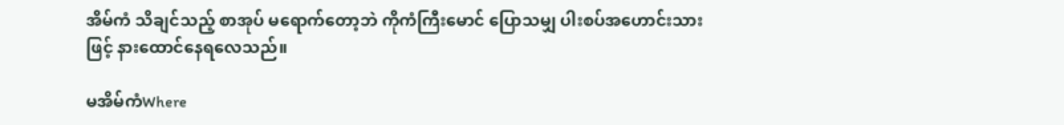အိမ်ကံ သိချင်သည့် စာအုပ် မရောက်တော့ဘဲ ကိုကံကြီးမောင် ပြောသမျှ ပါးစပ်အဟောင်းသားဖြင့် နားထောင်နေရလေသည်။

မအိမ်ကံWhere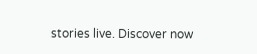stories live. Discover now